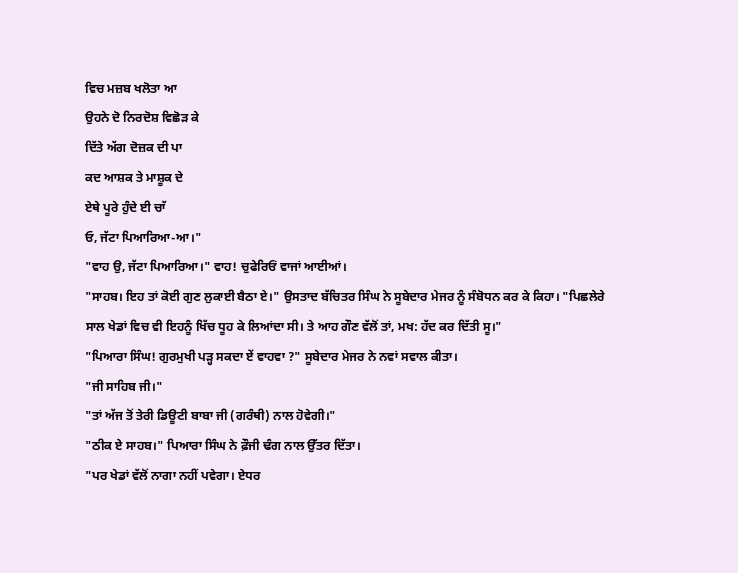ਵਿਚ ਮਜ਼ਬ ਖਲੋਤਾ ਆ
ਉਹਨੇ ਦੋ ਨਿਰਦੋਸ਼ ਵਿਛੋੜ ਕੇ
ਦਿੱਤੇ ਅੱਗ ਦੋਜ਼ਕ ਦੀ ਪਾ
ਕਦ ਆਸ਼ਕ ਤੇ ਮਾਸ਼ੂਕ ਦੇ
ਏਥੇ ਪੂਰੇ ਹੁੰਦੇ ਈ ਚਾੱ
ਓ, ਜੱਟਾ ਪਿਆਰਿਆ-ਆ।"
"ਵਾਹ ਉ, ਜੱਟਾ ਪਿਆਰਿਆ।" ਵਾਹ! ਚੁਫੇਰਿਓਂ ਵਾਜਾਂ ਆਈਆਂ।
"ਸਾਹਬ। ਇਹ ਤਾਂ ਕੋਈ ਗੁਣ ਲੁਕਾਈ ਬੈਠਾ ਏ।" ਉਸਤਾਦ ਬੱਚਿਤਰ ਸਿੰਘ ਨੇ ਸੂਬੇਦਾਰ ਮੇਜਰ ਨੂੰ ਸੰਬੋਧਨ ਕਰ ਕੇ ਕਿਹਾ। "ਪਿਛਲੇਰੇ ਸਾਲ ਖੇਡਾਂ ਵਿਚ ਵੀ ਇਹਨੂੰ ਖਿੱਚ ਧੂਹ ਕੇ ਲਿਆਂਦਾ ਸੀ। ਤੇ ਆਹ ਗੌਣ ਵੱਲੋਂ ਤਾਂ, ਮਖ: ਹੱਦ ਕਰ ਦਿੱਤੀ ਸੂ।"
"ਪਿਆਰਾ ਸਿੰਘ! ਗੁਰਮੁਖੀ ਪੜ੍ਹ ਸਕਦਾ ਏਂ ਵਾਹਵਾ ?" ਸੂਬੇਦਾਰ ਮੇਜਰ ਨੇ ਨਵਾਂ ਸਵਾਲ ਕੀਤਾ।
"ਜੀ ਸਾਹਿਬ ਜੀ।"
"ਤਾਂ ਅੱਜ ਤੋਂ ਤੇਰੀ ਡਿਊਟੀ ਬਾਬਾ ਜੀ (ਗਰੰਥੀ) ਨਾਲ ਹੋਵੇਗੀ।"
"ਠੀਕ ਏ ਸਾਹਬ।" ਪਿਆਰਾ ਸਿੰਘ ਨੇ ਫ਼ੌਜੀ ਢੰਗ ਨਾਲ ਉੱਤਰ ਦਿੱਤਾ।
"ਪਰ ਖੇਡਾਂ ਵੱਲੋਂ ਨਾਗਾ ਨਹੀਂ ਪਵੇਗਾ। ਏਧਰ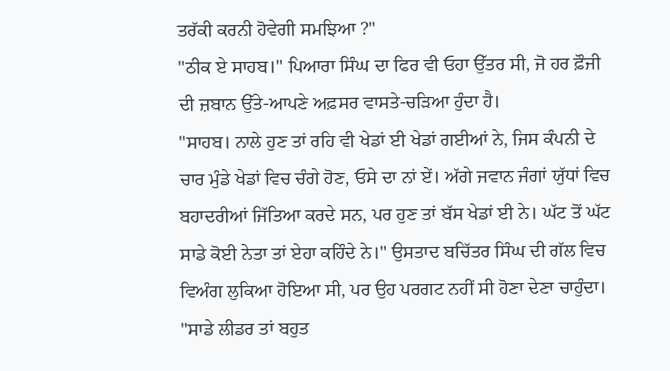ਤਰੱਕੀ ਕਰਨੀ ਹੋਵੇਗੀ ਸਮਝਿਆ ?"
"ਠੀਕ ਏ ਸਾਹਬ।" ਪਿਆਰਾ ਸਿੰਘ ਦਾ ਫਿਰ ਵੀ ਓਹਾ ਉੱਤਰ ਸੀ, ਜੋ ਹਰ ਫ਼ੌਜੀ ਦੀ ਜ਼ਬਾਨ ਉੱਤੇ-ਆਪਣੇ ਅਫ਼ਸਰ ਵਾਸਤੇ-ਚੜਿਆ ਹੁੰਦਾ ਹੈ।
"ਸਾਹਬ। ਨਾਲੇ ਹੁਣ ਤਾਂ ਰਹਿ ਵੀ ਖੇਡਾਂ ਈ ਖੇਡਾਂ ਗਈਆਂ ਨੇ, ਜਿਸ ਕੰਪਨੀ ਦੇ ਚਾਰ ਮੁੰਡੇ ਖੇਡਾਂ ਵਿਚ ਚੰਗੇ ਹੋਣ, ਓਸੇ ਦਾ ਨਾਂ ਏਂ। ਅੱਗੇ ਜਵਾਨ ਜੰਗਾਂ ਯੁੱਧਾਂ ਵਿਚ ਬਹਾਦਰੀਆਂ ਜਿੱਤਿਆ ਕਰਦੇ ਸਨ, ਪਰ ਹੁਣ ਤਾਂ ਬੱਸ ਖੇਡਾਂ ਈ ਨੇ। ਘੱਟ ਤੋਂ ਘੱਟ ਸਾਡੇ ਕੋਈ ਨੇਤਾ ਤਾਂ ਏਹਾ ਕਹਿੰਦੇ ਨੇ।" ਉਸਤਾਦ ਬਚਿੱਤਰ ਸਿੰਘ ਦੀ ਗੱਲ ਵਿਚ ਵਿਅੰਗ ਲੁਕਿਆ ਹੋਇਆ ਸੀ, ਪਰ ਉਹ ਪਰਗਟ ਨਹੀਂ ਸੀ ਹੋਣਾ ਦੇਣਾ ਚਾਹੁੰਦਾ।
"ਸਾਡੇ ਲੀਡਰ ਤਾਂ ਬਹੁਤ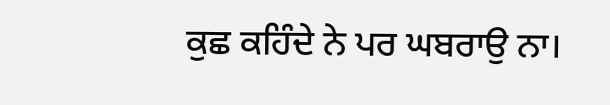ਕੁਛ ਕਹਿੰਦੇ ਨੇ ਪਰ ਘਬਰਾਉ ਨਾ।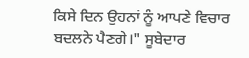ਕਿਸੇ ਦਿਨ ਉਹਨਾਂ ਨੂੰ ਆਪਣੇ ਵਿਚਾਰ ਬਦਲਨੇ ਪੈਣਗੇ।" ਸੂਬੇਦਾਰ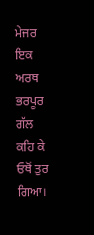ਮੇਜਰ ਇਕ ਅਰਥ ਭਰਪੂਰ ਗੱਲ ਕਹਿ ਕੇ ਓਥੋਂ ਤੁਰ ਗਿਆ।